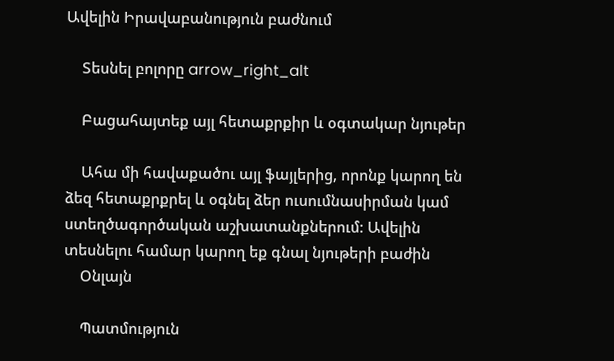Ավելին Իրավաբանություն բաժնում

    Տեսնել բոլորը arrow_right_alt

    Բացահայտեք այլ հետաքրքիր և օգտակար նյութեր

    Ահա մի հավաքածու այլ ֆայլերից, որոնք կարող են ձեզ հետաքրքրել և օգնել ձեր ուսումնասիրման կամ ստեղծագործական աշխատանքներում: Ավելին տեսնելու համար կարող եք գնալ նյութերի բաժին
    Օնլայն

    Պատմություն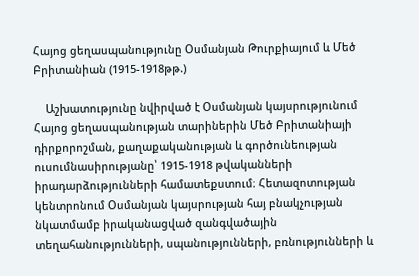Հայոց ցեղասպանությունը Օսմանյան Թուրքիայում և Մեծ Բրիտանիան (1915-1918թթ.)

    Աշխատությունը նվիրված է Օսմանյան կայսրությունում Հայոց ցեղասպանության տարիներին Մեծ Բրիտանիայի դիրքորոշման, քաղաքականության և գործունեության ուսումնասիրությանը՝ 1915-1918 թվականների իրադարձությունների համատեքստում։ Հետազոտության կենտրոնում Օսմանյան կայսրության հայ բնակչության նկատմամբ իրականացված զանգվածային տեղահանությունների, սպանությունների, բռնությունների և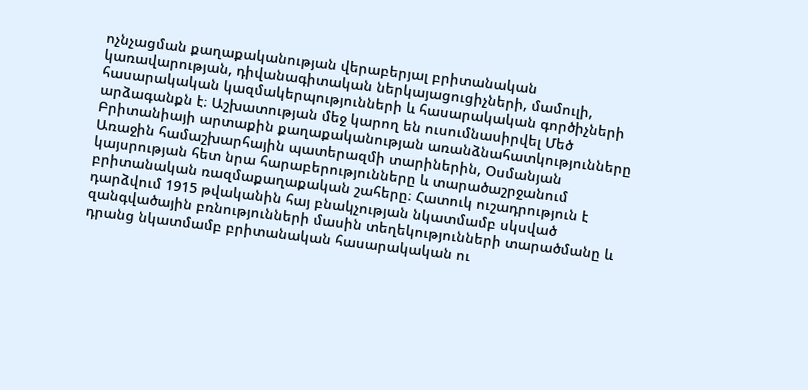ոչնչացման քաղաքականության վերաբերյալ բրիտանական կառավարության, դիվանագիտական ներկայացուցիչների, մամուլի, հասարակական կազմակերպությունների և հասարակական գործիչների արձագանքն է։ Աշխատության մեջ կարող են ուսումնասիրվել Մեծ Բրիտանիայի արտաքին քաղաքականության առանձնահատկությունները Առաջին համաշխարհային պատերազմի տարիներին, Օսմանյան կայսրության հետ նրա հարաբերությունները և տարածաշրջանում բրիտանական ռազմաքաղաքական շահերը։ Հատուկ ուշադրություն է դարձվում 1915 թվականին հայ բնակչության նկատմամբ սկսված զանգվածային բռնությունների մասին տեղեկությունների տարածմանը և դրանց նկատմամբ բրիտանական հասարակական ու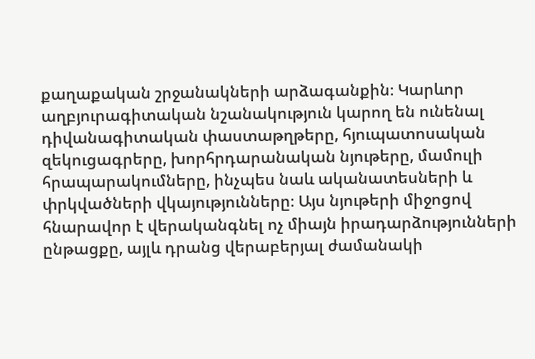քաղաքական շրջանակների արձագանքին։ Կարևոր աղբյուրագիտական նշանակություն կարող են ունենալ դիվանագիտական փաստաթղթերը, հյուպատոսական զեկուցագրերը, խորհրդարանական նյութերը, մամուլի հրապարակումները, ինչպես նաև ականատեսների և փրկվածների վկայությունները։ Այս նյութերի միջոցով հնարավոր է վերականգնել ոչ միայն իրադարձությունների ընթացքը, այլև դրանց վերաբերյալ ժամանակի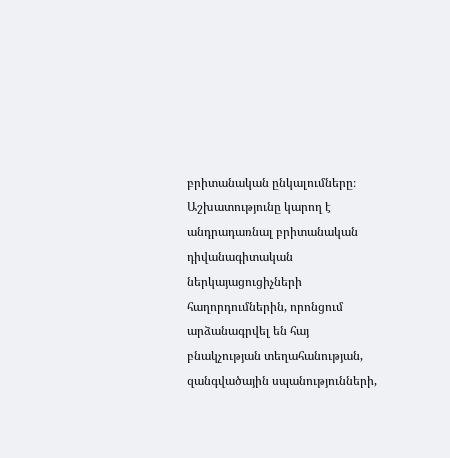բրիտանական ընկալումները։ Աշխատությունը կարող է անդրադառնալ բրիտանական դիվանագիտական ներկայացուցիչների հաղորդումներին, որոնցում արձանագրվել են հայ բնակչության տեղահանության, զանգվածային սպանությունների,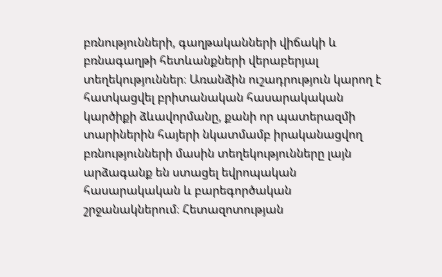բռնությունների, գաղթականների վիճակի և բռնագաղթի հետևանքների վերաբերյալ տեղեկություններ։ Առանձին ուշադրություն կարող է հատկացվել բրիտանական հասարակական կարծիքի ձևավորմանը, քանի որ պատերազմի տարիներին հայերի նկատմամբ իրականացվող բռնությունների մասին տեղեկությունները լայն արձագանք են ստացել եվրոպական հասարակական և բարեգործական շրջանակներում։ Հետազոտության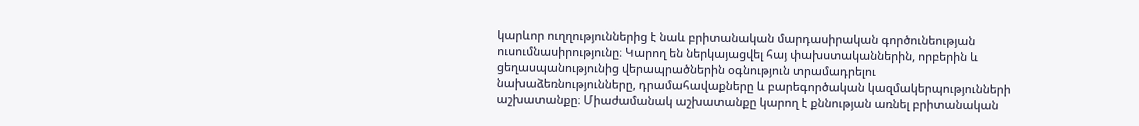կարևոր ուղղություններից է նաև բրիտանական մարդասիրական գործունեության ուսումնասիրությունը։ Կարող են ներկայացվել հայ փախստականներին, որբերին և ցեղասպանությունից վերապրածներին օգնություն տրամադրելու նախաձեռնությունները, դրամահավաքները և բարեգործական կազմակերպությունների աշխատանքը։ Միաժամանակ աշխատանքը կարող է քննության առնել բրիտանական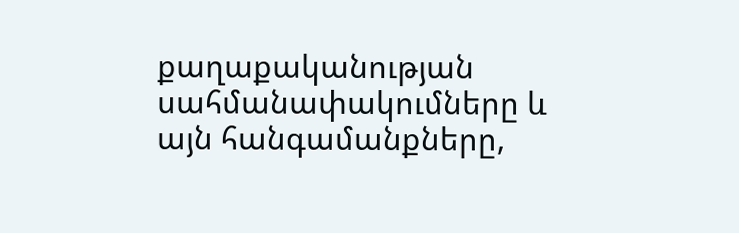քաղաքականության սահմանափակումները և այն հանգամանքները,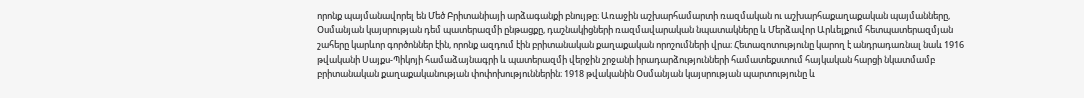որոնք պայմանավորել են Մեծ Բրիտանիայի արձագանքի բնույթը։ Առաջին աշխարհամարտի ռազմական ու աշխարհաքաղաքական պայմանները, Օսմանյան կայսրության դեմ պատերազմի ընթացքը, դաշնակիցների ռազմավարական նպատակները և Մերձավոր Արևելքում հետպատերազմյան շահերը կարևոր գործոններ էին, որոնք ազդում էին բրիտանական քաղաքական որոշումների վրա։ Հետազոտությունը կարող է անդրադառնալ նաև 1916 թվականի Սայքս-Պիկոյի համաձայնագրի և պատերազմի վերջին շրջանի իրադարձությունների համատեքստում հայկական հարցի նկատմամբ բրիտանական քաղաքականության փոփոխություններին։ 1918 թվականին Օսմանյան կայսրության պարտությունը և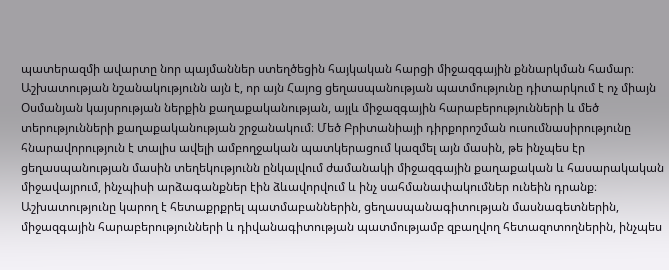պատերազմի ավարտը նոր պայմաններ ստեղծեցին հայկական հարցի միջազգային քննարկման համար։ Աշխատության նշանակությունն այն է, որ այն Հայոց ցեղասպանության պատմությունը դիտարկում է ոչ միայն Օսմանյան կայսրության ներքին քաղաքականության, այլև միջազգային հարաբերությունների և մեծ տերությունների քաղաքականության շրջանակում։ Մեծ Բրիտանիայի դիրքորոշման ուսումնասիրությունը հնարավորություն է տալիս ավելի ամբողջական պատկերացում կազմել այն մասին, թե ինչպես էր ցեղասպանության մասին տեղեկությունն ընկալվում ժամանակի միջազգային քաղաքական և հասարակական միջավայրում, ինչպիսի արձագանքներ էին ձևավորվում և ինչ սահմանափակումներ ունեին դրանք։ Աշխատությունը կարող է հետաքրքրել պատմաբաններին, ցեղասպանագիտության մասնագետներին, միջազգային հարաբերությունների և դիվանագիտության պատմությամբ զբաղվող հետազոտողներին, ինչպես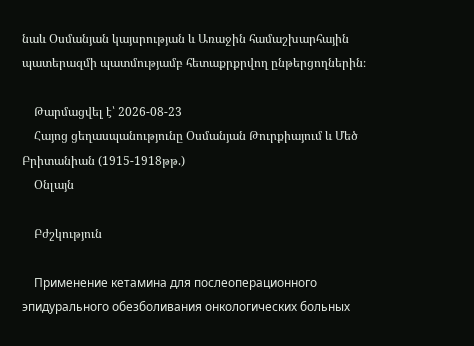նաև Օսմանյան կայսրության և Առաջին համաշխարհային պատերազմի պատմությամբ հետաքրքրվող ընթերցողներին։

    Թարմացվել է՝ 2026-08-23
    Հայոց ցեղասպանությունը Օսմանյան Թուրքիայում և Մեծ Բրիտանիան (1915-1918թթ.)
    Օնլայն

    Բժշկություն

    Применение кетамина для послеоперационного эпидурального обезболивания онкологических больных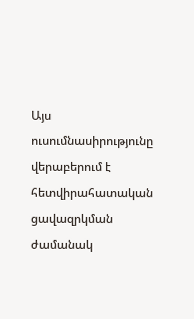Այս ուսումնասիրությունը վերաբերում է հետվիրահատական ցավազրկման ժամանակ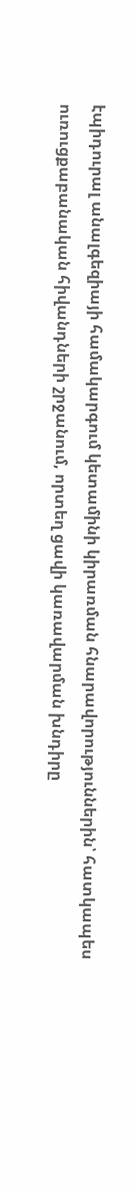էպիդուրալ անալգեզիայի համակարգում կետամինի կիրառման հնարավորություններին՝ հատկապես ուռուցքաբանական հիվանդների շրջանում, որտեղ ցավի կառավարման խնդիրը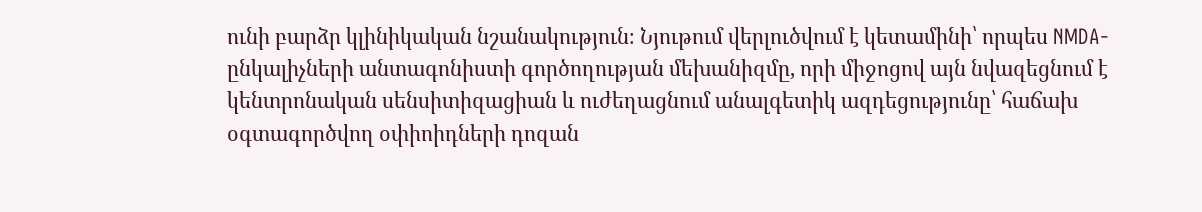ունի բարձր կլինիկական նշանակություն։ Նյութում վերլուծվում է կետամինի՝ որպես NMDA-ընկալիչների անտագոնիստի գործողության մեխանիզմը, որի միջոցով այն նվազեցնում է կենտրոնական սենսիտիզացիան և ուժեղացնում անալգետիկ ազդեցությունը՝ հաճախ օգտագործվող օփիոիդների դոզան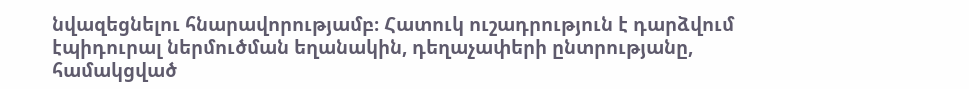նվազեցնելու հնարավորությամբ։ Հատուկ ուշադրություն է դարձվում էպիդուրալ ներմուծման եղանակին, դեղաչափերի ընտրությանը, համակցված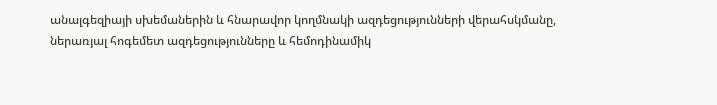անալգեզիայի սխեմաներին և հնարավոր կողմնակի ազդեցությունների վերահսկմանը, ներառյալ հոգեմետ ազդեցությունները և հեմոդինամիկ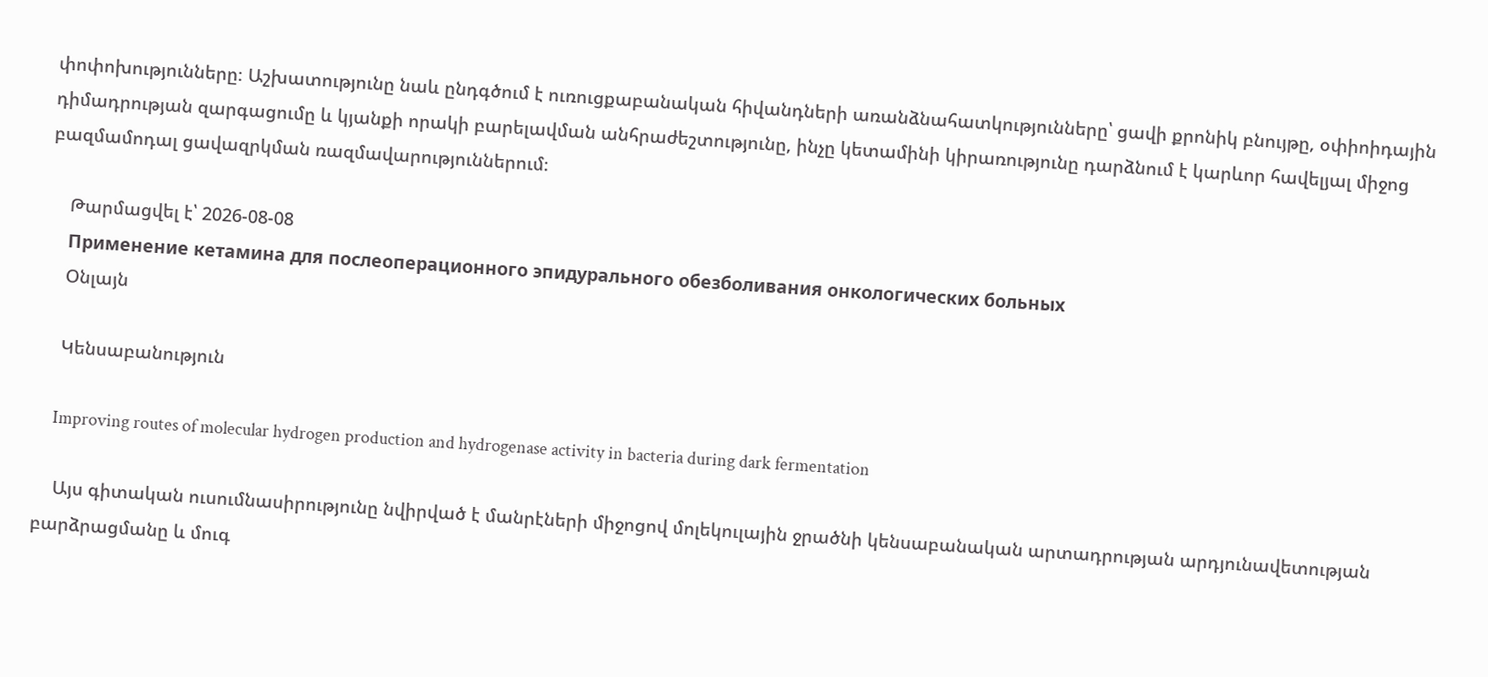փոփոխությունները։ Աշխատությունը նաև ընդգծում է ուռուցքաբանական հիվանդների առանձնահատկությունները՝ ցավի քրոնիկ բնույթը, օփիոիդային դիմադրության զարգացումը և կյանքի որակի բարելավման անհրաժեշտությունը, ինչը կետամինի կիրառությունը դարձնում է կարևոր հավելյալ միջոց բազմամոդալ ցավազրկման ռազմավարություններում։

    Թարմացվել է՝ 2026-08-08
    Применение кетамина для послеоперационного эпидурального обезболивания онкологических больных
    Օնլայն

    Կենսաբանություն

    Improving routes of molecular hydrogen production and hydrogenase activity in bacteria during dark fermentation

    Այս գիտական ուսումնասիրությունը նվիրված է մանրէների միջոցով մոլեկուլային ջրածնի կենսաբանական արտադրության արդյունավետության բարձրացմանը և մուգ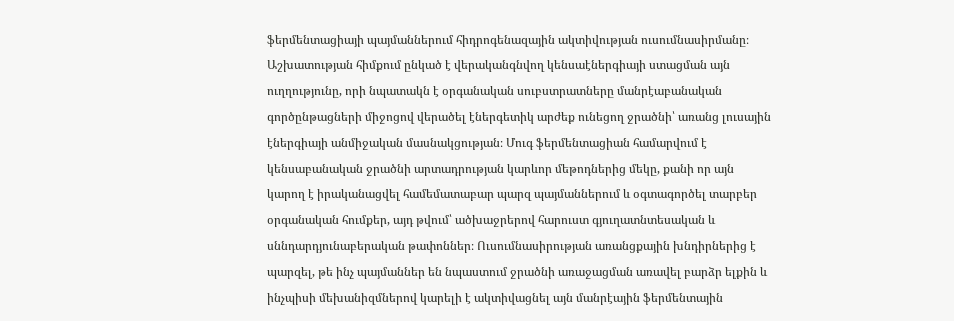ֆերմենտացիայի պայմաններում հիդրոգենազային ակտիվության ուսումնասիրմանը։ Աշխատության հիմքում ընկած է վերականգնվող կենսաէներգիայի ստացման այն ուղղությունը, որի նպատակն է օրգանական սուբստրատները մանրէաբանական գործընթացների միջոցով վերածել էներգետիկ արժեք ունեցող ջրածնի՝ առանց լուսային էներգիայի անմիջական մասնակցության։ Մուգ ֆերմենտացիան համարվում է կենսաբանական ջրածնի արտադրության կարևոր մեթոդներից մեկը, քանի որ այն կարող է իրականացվել համեմատաբար պարզ պայմաններում և օգտագործել տարբեր օրգանական հումքեր, այդ թվում՝ ածխաջրերով հարուստ գյուղատնտեսական և սննդարդյունաբերական թափոններ։ Ուսումնասիրության առանցքային խնդիրներից է պարզել, թե ինչ պայմաններ են նպաստում ջրածնի առաջացման առավել բարձր ելքին և ինչպիսի մեխանիզմներով կարելի է ակտիվացնել այն մանրէային ֆերմենտային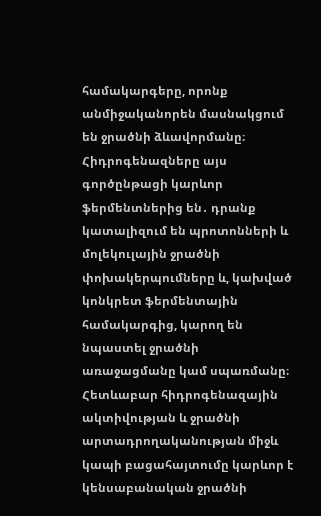համակարգերը, որոնք անմիջականորեն մասնակցում են ջրածնի ձևավորմանը։ Հիդրոգենազները այս գործընթացի կարևոր ֆերմենտներից են․ դրանք կատալիզում են պրոտոնների և մոլեկուլային ջրածնի փոխակերպումները և, կախված կոնկրետ ֆերմենտային համակարգից, կարող են նպաստել ջրածնի առաջացմանը կամ սպառմանը։ Հետևաբար հիդրոգենազային ակտիվության և ջրածնի արտադրողականության միջև կապի բացահայտումը կարևոր է կենսաբանական ջրածնի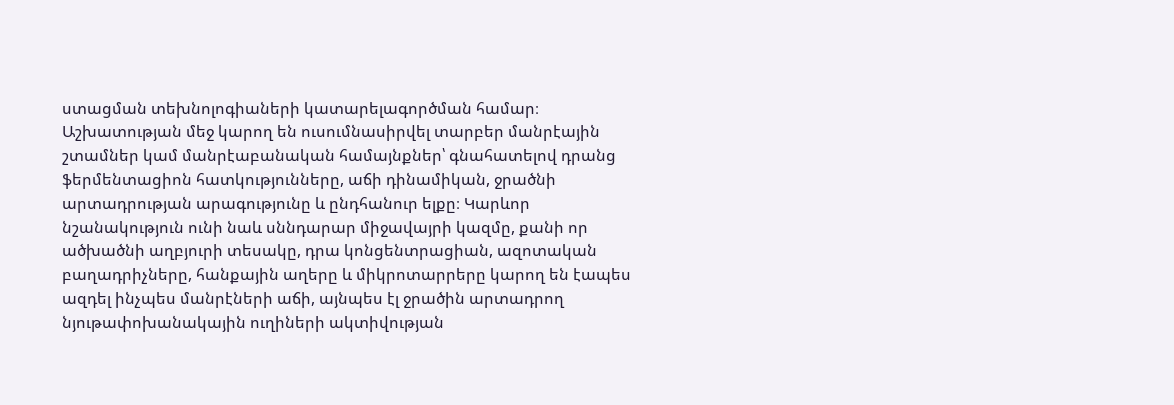ստացման տեխնոլոգիաների կատարելագործման համար։ Աշխատության մեջ կարող են ուսումնասիրվել տարբեր մանրէային շտամներ կամ մանրէաբանական համայնքներ՝ գնահատելով դրանց ֆերմենտացիոն հատկությունները, աճի դինամիկան, ջրածնի արտադրության արագությունը և ընդհանուր ելքը։ Կարևոր նշանակություն ունի նաև սննդարար միջավայրի կազմը, քանի որ ածխածնի աղբյուրի տեսակը, դրա կոնցենտրացիան, ազոտական բաղադրիչները, հանքային աղերը և միկրոտարրերը կարող են էապես ազդել ինչպես մանրէների աճի, այնպես էլ ջրածին արտադրող նյութափոխանակային ուղիների ակտիվության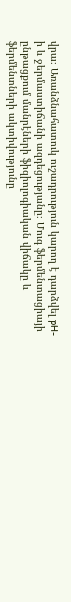վրա։ Առանձնահատուկ ուշադրություն կարող է դարձվել pH-ի և ջերմաստիճանի ազդեցությանը։ Մուգ ֆերմենտացիայի ընթացքում մանրէների ֆիզիոլոգիական վիճակը և ֆերմենտների ակտիվությունը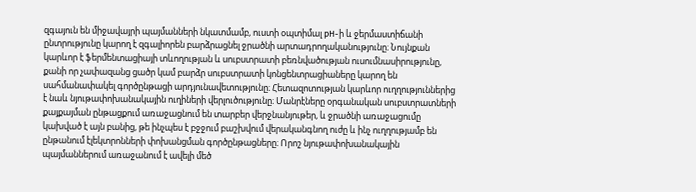զգայուն են միջավայրի պայմանների նկատմամբ, ուստի օպտիմալ pH-ի և ջերմաստիճանի ընտրությունը կարող է զգալիորեն բարձրացնել ջրածնի արտադրողականությունը։ Նույնքան կարևոր է ֆերմենտացիայի տևողության և սուբստրատի բեռնվածության ուսումնասիրությունը, քանի որ չափազանց ցածր կամ բարձր սուբստրատի կոնցենտրացիաները կարող են սահմանափակել գործընթացի արդյունավետությունը։ Հետազոտության կարևոր ուղղություններից է նաև նյութափոխանակային ուղիների վերլուծությունը։ Մանրէները օրգանական սուբստրատների քայքայման ընթացքում առաջացնում են տարբեր վերջնանյութեր, և ջրածնի առաջացումը կախված է այն բանից, թե ինչպես է բջջում բաշխվում վերականգնող ուժը և ինչ ուղղությամբ են ընթանում էլեկտրոնների փոխանցման գործընթացները։ Որոշ նյութափոխանակային պայմաններում առաջանում է ավելի մեծ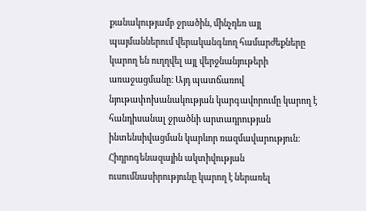քանակությամբ ջրածին, մինչդեռ այլ պայմաններում վերականգնող համարժեքները կարող են ուղղվել այլ վերջնանյութերի առաջացմանը։ Այդ պատճառով նյութափոխանակության կարգավորումը կարող է հանդիսանալ ջրածնի արտադրության ինտենսիվացման կարևոր ռազմավարություն։ Հիդրոգենազային ակտիվության ուսումնասիրությունը կարող է ներառել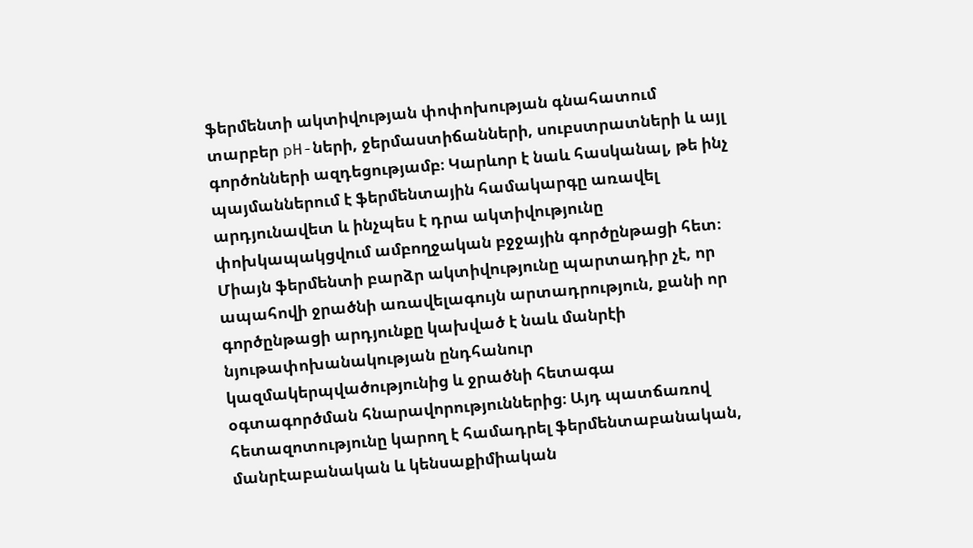ֆերմենտի ակտիվության փոփոխության գնահատում տարբեր pH-ների, ջերմաստիճանների, սուբստրատների և այլ գործոնների ազդեցությամբ։ Կարևոր է նաև հասկանալ, թե ինչ պայմաններում է ֆերմենտային համակարգը առավել արդյունավետ և ինչպես է դրա ակտիվությունը փոխկապակցվում ամբողջական բջջային գործընթացի հետ։ Միայն ֆերմենտի բարձր ակտիվությունը պարտադիր չէ, որ ապահովի ջրածնի առավելագույն արտադրություն, քանի որ գործընթացի արդյունքը կախված է նաև մանրէի նյութափոխանակության ընդհանուր կազմակերպվածությունից և ջրածնի հետագա օգտագործման հնարավորություններից։ Այդ պատճառով հետազոտությունը կարող է համադրել ֆերմենտաբանական, մանրէաբանական և կենսաքիմիական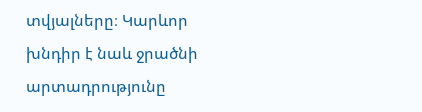տվյալները։ Կարևոր խնդիր է նաև ջրածնի արտադրությունը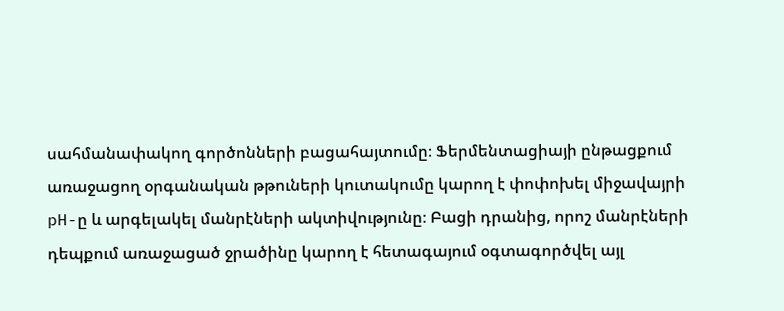սահմանափակող գործոնների բացահայտումը։ Ֆերմենտացիայի ընթացքում առաջացող օրգանական թթուների կուտակումը կարող է փոփոխել միջավայրի pH-ը և արգելակել մանրէների ակտիվությունը։ Բացի դրանից, որոշ մանրէների դեպքում առաջացած ջրածինը կարող է հետագայում օգտագործվել այլ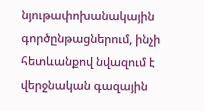նյութափոխանակային գործընթացներում, ինչի հետևանքով նվազում է վերջնական գազային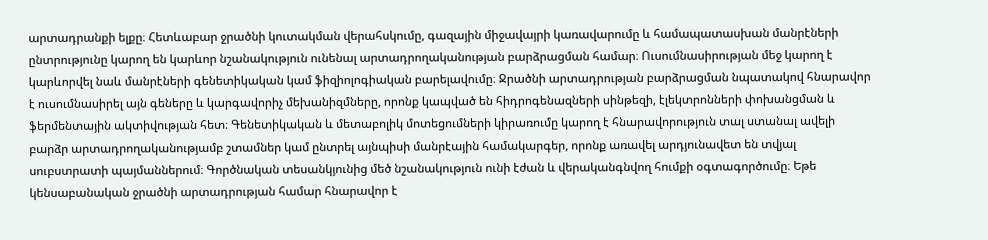արտադրանքի ելքը։ Հետևաբար ջրածնի կուտակման վերահսկումը, գազային միջավայրի կառավարումը և համապատասխան մանրէների ընտրությունը կարող են կարևոր նշանակություն ունենալ արտադրողականության բարձրացման համար։ Ուսումնասիրության մեջ կարող է կարևորվել նաև մանրէների գենետիկական կամ ֆիզիոլոգիական բարելավումը։ Ջրածնի արտադրության բարձրացման նպատակով հնարավոր է ուսումնասիրել այն գեները և կարգավորիչ մեխանիզմները, որոնք կապված են հիդրոգենազների սինթեզի, էլեկտրոնների փոխանցման և ֆերմենտային ակտիվության հետ։ Գենետիկական և մետաբոլիկ մոտեցումների կիրառումը կարող է հնարավորություն տալ ստանալ ավելի բարձր արտադրողականությամբ շտամներ կամ ընտրել այնպիսի մանրէային համակարգեր, որոնք առավել արդյունավետ են տվյալ սուբստրատի պայմաններում։ Գործնական տեսանկյունից մեծ նշանակություն ունի էժան և վերականգնվող հումքի օգտագործումը։ Եթե կենսաբանական ջրածնի արտադրության համար հնարավոր է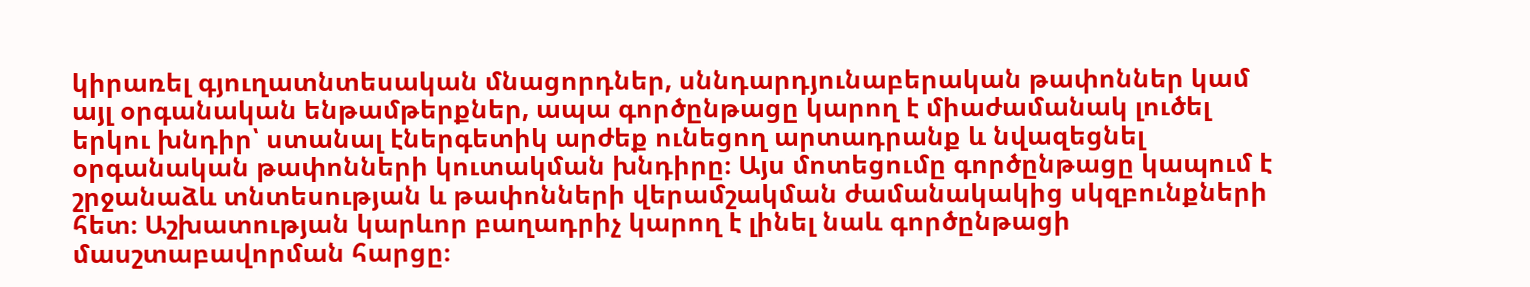կիրառել գյուղատնտեսական մնացորդներ, սննդարդյունաբերական թափոններ կամ այլ օրգանական ենթամթերքներ, ապա գործընթացը կարող է միաժամանակ լուծել երկու խնդիր՝ ստանալ էներգետիկ արժեք ունեցող արտադրանք և նվազեցնել օրգանական թափոնների կուտակման խնդիրը։ Այս մոտեցումը գործընթացը կապում է շրջանաձև տնտեսության և թափոնների վերամշակման ժամանակակից սկզբունքների հետ։ Աշխատության կարևոր բաղադրիչ կարող է լինել նաև գործընթացի մասշտաբավորման հարցը։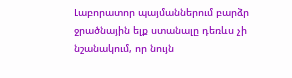Լաբորատոր պայմաններում բարձր ջրածնային ելք ստանալը դեռևս չի նշանակում, որ նույն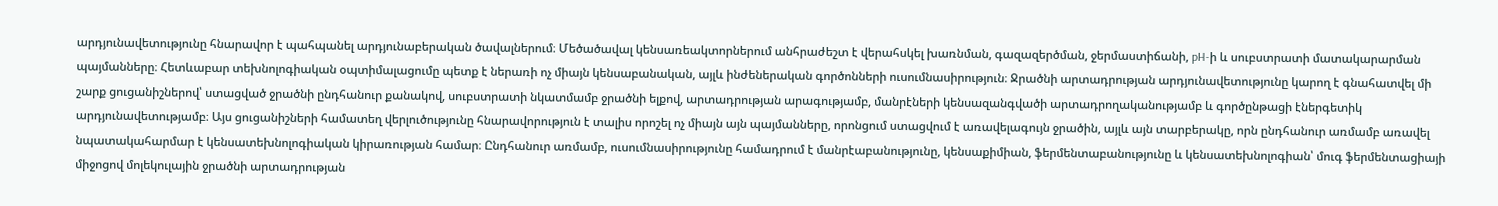արդյունավետությունը հնարավոր է պահպանել արդյունաբերական ծավալներում։ Մեծածավալ կենսառեակտորներում անհրաժեշտ է վերահսկել խառնման, գազազերծման, ջերմաստիճանի, pH-ի և սուբստրատի մատակարարման պայմանները։ Հետևաբար տեխնոլոգիական օպտիմալացումը պետք է ներառի ոչ միայն կենսաբանական, այլև ինժեներական գործոնների ուսումնասիրություն։ Ջրածնի արտադրության արդյունավետությունը կարող է գնահատվել մի շարք ցուցանիշներով՝ ստացված ջրածնի ընդհանուր քանակով, սուբստրատի նկատմամբ ջրածնի ելքով, արտադրության արագությամբ, մանրէների կենսազանգվածի արտադրողականությամբ և գործընթացի էներգետիկ արդյունավետությամբ։ Այս ցուցանիշների համատեղ վերլուծությունը հնարավորություն է տալիս որոշել ոչ միայն այն պայմանները, որոնցում ստացվում է առավելագույն ջրածին, այլև այն տարբերակը, որն ընդհանուր առմամբ առավել նպատակահարմար է կենսատեխնոլոգիական կիրառության համար։ Ընդհանուր առմամբ, ուսումնասիրությունը համադրում է մանրէաբանությունը, կենսաքիմիան, ֆերմենտաբանությունը և կենսատեխնոլոգիան՝ մուգ ֆերմենտացիայի միջոցով մոլեկուլային ջրածնի արտադրության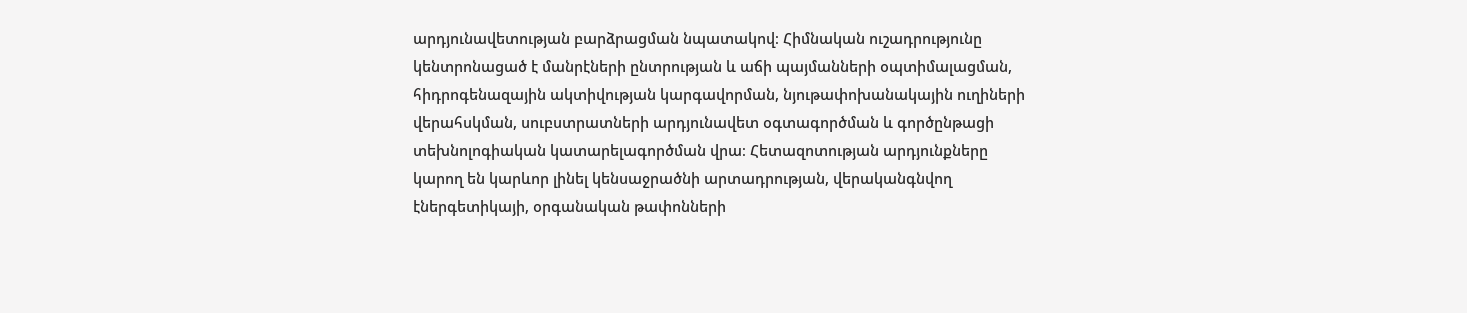արդյունավետության բարձրացման նպատակով։ Հիմնական ուշադրությունը կենտրոնացած է մանրէների ընտրության և աճի պայմանների օպտիմալացման, հիդրոգենազային ակտիվության կարգավորման, նյութափոխանակային ուղիների վերահսկման, սուբստրատների արդյունավետ օգտագործման և գործընթացի տեխնոլոգիական կատարելագործման վրա։ Հետազոտության արդյունքները կարող են կարևոր լինել կենսաջրածնի արտադրության, վերականգնվող էներգետիկայի, օրգանական թափոնների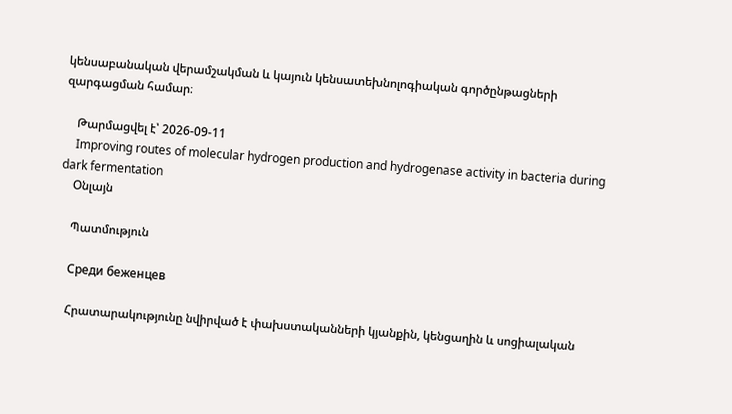կենսաբանական վերամշակման և կայուն կենսատեխնոլոգիական գործընթացների զարգացման համար։

    Թարմացվել է՝ 2026-09-11
    Improving routes of molecular hydrogen production and hydrogenase activity in bacteria during dark fermentation
    Օնլայն

    Պատմություն

    Среди беженцев

    Հրատարակությունը նվիրված է փախստականների կյանքին, կենցաղին և սոցիալական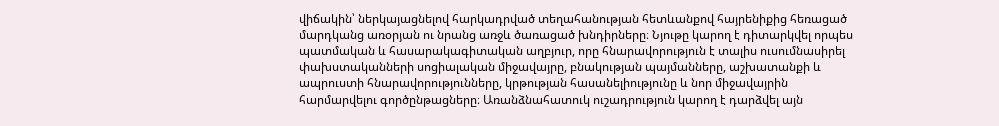վիճակին՝ ներկայացնելով հարկադրված տեղահանության հետևանքով հայրենիքից հեռացած մարդկանց առօրյան ու նրանց առջև ծառացած խնդիրները։ Նյութը կարող է դիտարկվել որպես պատմական և հասարակագիտական աղբյուր, որը հնարավորություն է տալիս ուսումնասիրել փախստականների սոցիալական միջավայրը, բնակության պայմանները, աշխատանքի և ապրուստի հնարավորությունները, կրթության հասանելիությունը և նոր միջավայրին հարմարվելու գործընթացները։ Առանձնահատուկ ուշադրություն կարող է դարձվել այն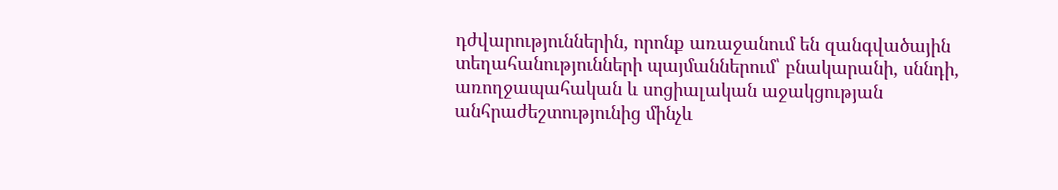դժվարություններին, որոնք առաջանում են զանգվածային տեղահանությունների պայմաններում՝ բնակարանի, սննդի, առողջապահական և սոցիալական աջակցության անհրաժեշտությունից մինչև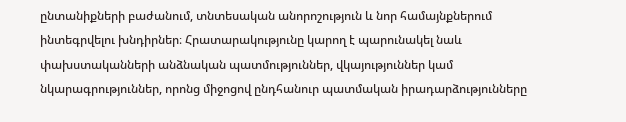ընտանիքների բաժանում, տնտեսական անորոշություն և նոր համայնքներում ինտեգրվելու խնդիրներ։ Հրատարակությունը կարող է պարունակել նաև փախստականների անձնական պատմություններ, վկայություններ կամ նկարագրություններ, որոնց միջոցով ընդհանուր պատմական իրադարձությունները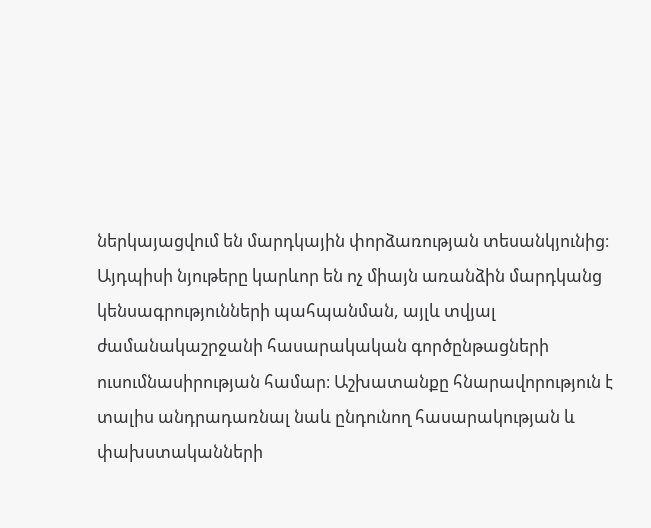ներկայացվում են մարդկային փորձառության տեսանկյունից։ Այդպիսի նյութերը կարևոր են ոչ միայն առանձին մարդկանց կենսագրությունների պահպանման, այլև տվյալ ժամանակաշրջանի հասարակական գործընթացների ուսումնասիրության համար։ Աշխատանքը հնարավորություն է տալիս անդրադառնալ նաև ընդունող հասարակության և փախստականների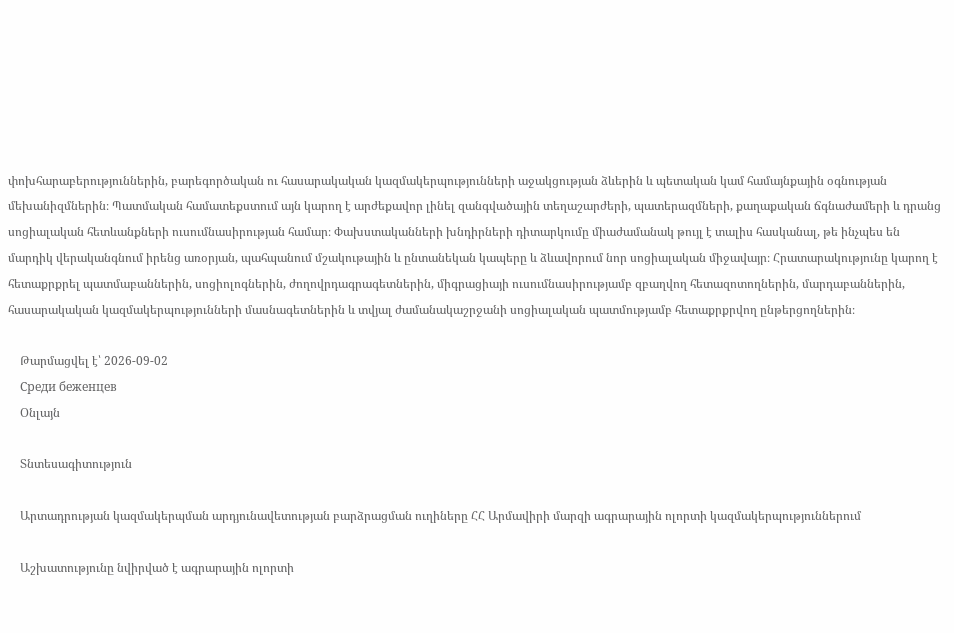փոխհարաբերություններին, բարեգործական ու հասարակական կազմակերպությունների աջակցության ձևերին և պետական կամ համայնքային օգնության մեխանիզմներին։ Պատմական համատեքստում այն կարող է արժեքավոր լինել զանգվածային տեղաշարժերի, պատերազմների, քաղաքական ճգնաժամերի և դրանց սոցիալական հետևանքների ուսումնասիրության համար։ Փախստականների խնդիրների դիտարկումը միաժամանակ թույլ է տալիս հասկանալ, թե ինչպես են մարդիկ վերականգնում իրենց առօրյան, պահպանում մշակութային և ընտանեկան կապերը և ձևավորում նոր սոցիալական միջավայր։ Հրատարակությունը կարող է հետաքրքրել պատմաբաններին, սոցիոլոգներին, ժողովրդագրագետներին, միգրացիայի ուսումնասիրությամբ զբաղվող հետազոտողներին, մարդաբաններին, հասարակական կազմակերպությունների մասնագետներին և տվյալ ժամանակաշրջանի սոցիալական պատմությամբ հետաքրքրվող ընթերցողներին։

    Թարմացվել է՝ 2026-09-02
    Среди беженцев
    Օնլայն

    Տնտեսագիտություն

    Արտադրության կազմակերպման արդյունավետության բարձրացման ուղիները ՀՀ Արմավիրի մարզի ագրարային ոլորտի կազմակերպություններում

    Աշխատությունը նվիրված է ագրարային ոլորտի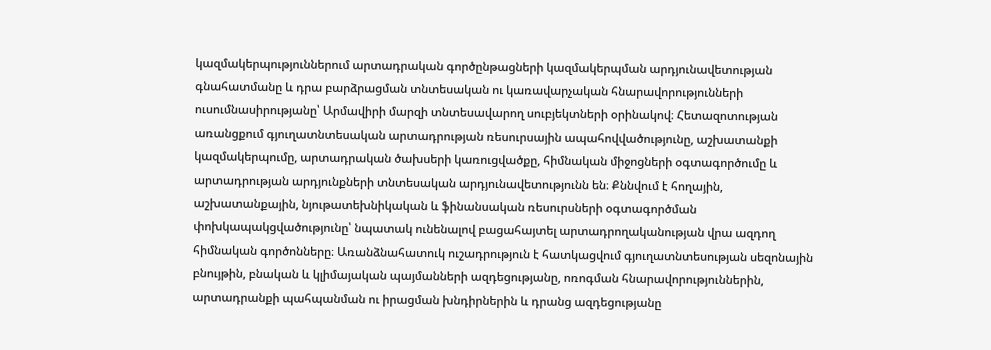կազմակերպություններում արտադրական գործընթացների կազմակերպման արդյունավետության գնահատմանը և դրա բարձրացման տնտեսական ու կառավարչական հնարավորությունների ուսումնասիրությանը՝ Արմավիրի մարզի տնտեսավարող սուբյեկտների օրինակով։ Հետազոտության առանցքում գյուղատնտեսական արտադրության ռեսուրսային ապահովվածությունը, աշխատանքի կազմակերպումը, արտադրական ծախսերի կառուցվածքը, հիմնական միջոցների օգտագործումը և արտադրության արդյունքների տնտեսական արդյունավետությունն են։ Քննվում է հողային, աշխատանքային, նյութատեխնիկական և ֆինանսական ռեսուրսների օգտագործման փոխկապակցվածությունը՝ նպատակ ունենալով բացահայտել արտադրողականության վրա ազդող հիմնական գործոնները։ Առանձնահատուկ ուշադրություն է հատկացվում գյուղատնտեսության սեզոնային բնույթին, բնական և կլիմայական պայմանների ազդեցությանը, ոռոգման հնարավորություններին, արտադրանքի պահպանման ու իրացման խնդիրներին և դրանց ազդեցությանը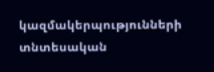կազմակերպությունների տնտեսական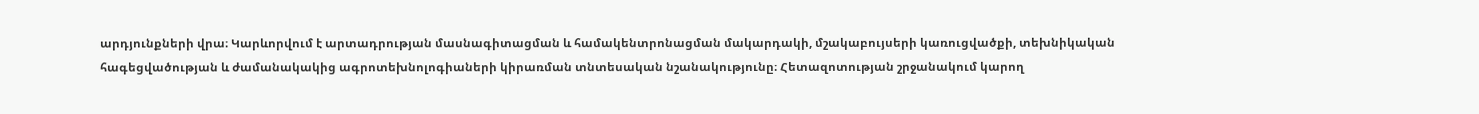արդյունքների վրա։ Կարևորվում է արտադրության մասնագիտացման և համակենտրոնացման մակարդակի, մշակաբույսերի կառուցվածքի, տեխնիկական հագեցվածության և ժամանակակից ագրոտեխնոլոգիաների կիրառման տնտեսական նշանակությունը։ Հետազոտության շրջանակում կարող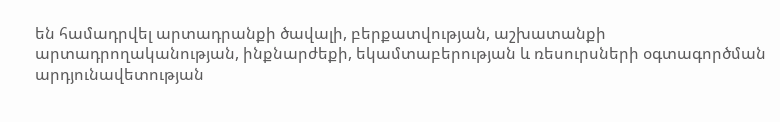են համադրվել արտադրանքի ծավալի, բերքատվության, աշխատանքի արտադրողականության, ինքնարժեքի, եկամտաբերության և ռեսուրսների օգտագործման արդյունավետության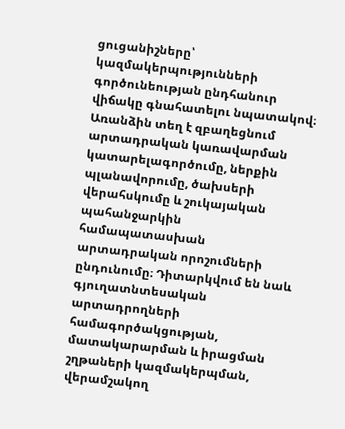ցուցանիշները՝ կազմակերպությունների գործունեության ընդհանուր վիճակը գնահատելու նպատակով։ Առանձին տեղ է զբաղեցնում արտադրական կառավարման կատարելագործումը, ներքին պլանավորումը, ծախսերի վերահսկումը և շուկայական պահանջարկին համապատասխան արտադրական որոշումների ընդունումը։ Դիտարկվում են նաև գյուղատնտեսական արտադրողների համագործակցության, մատակարարման և իրացման շղթաների կազմակերպման, վերամշակող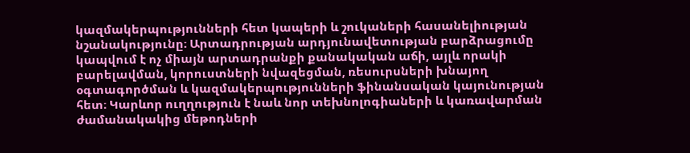կազմակերպությունների հետ կապերի և շուկաների հասանելիության նշանակությունը։ Արտադրության արդյունավետության բարձրացումը կապվում է ոչ միայն արտադրանքի քանակական աճի, այլև որակի բարելավման, կորուստների նվազեցման, ռեսուրսների խնայող օգտագործման և կազմակերպությունների ֆինանսական կայունության հետ։ Կարևոր ուղղություն է նաև նոր տեխնոլոգիաների և կառավարման ժամանակակից մեթոդների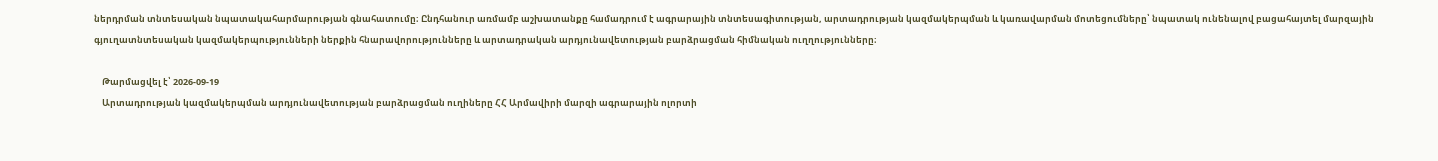ներդրման տնտեսական նպատակահարմարության գնահատումը։ Ընդհանուր առմամբ աշխատանքը համադրում է ագրարային տնտեսագիտության, արտադրության կազմակերպման և կառավարման մոտեցումները՝ նպատակ ունենալով բացահայտել մարզային գյուղատնտեսական կազմակերպությունների ներքին հնարավորությունները և արտադրական արդյունավետության բարձրացման հիմնական ուղղությունները։

    Թարմացվել է՝ 2026-09-19
    Արտադրության կազմակերպման արդյունավետության բարձրացման ուղիները ՀՀ Արմավիրի մարզի ագրարային ոլորտի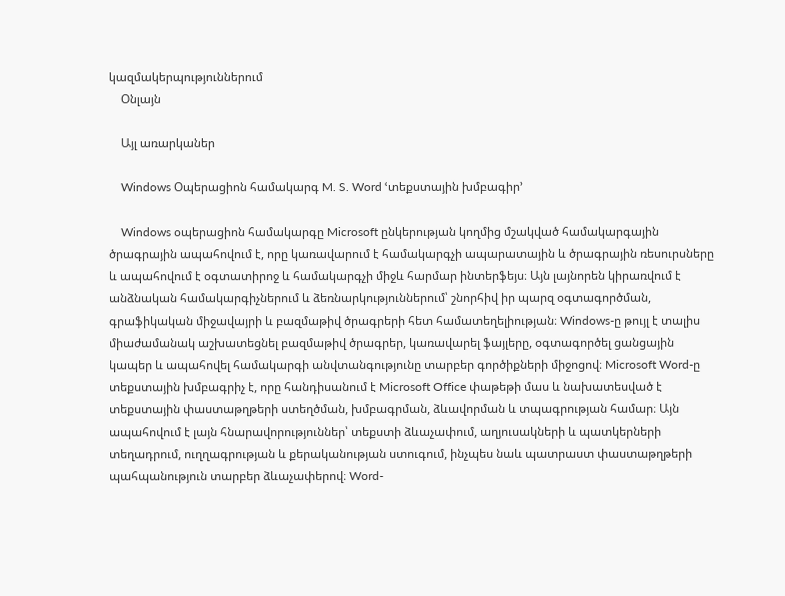կազմակերպություններում
    Օնլայն

    Այլ առարկաներ

    Windows Օպերացիոն համակարգ M. S. Word ՙտեքստային խմբագիր՚

    Windows օպերացիոն համակարգը Microsoft ընկերության կողմից մշակված համակարգային ծրագրային ապահովում է, որը կառավարում է համակարգչի ապարատային և ծրագրային ռեսուրսները և ապահովում է օգտատիրոջ և համակարգչի միջև հարմար ինտերֆեյս։ Այն լայնորեն կիրառվում է անձնական համակարգիչներում և ձեռնարկություններում՝ շնորհիվ իր պարզ օգտագործման, գրաֆիկական միջավայրի և բազմաթիվ ծրագրերի հետ համատեղելիության։ Windows-ը թույլ է տալիս միաժամանակ աշխատեցնել բազմաթիվ ծրագրեր, կառավարել ֆայլերը, օգտագործել ցանցային կապեր և ապահովել համակարգի անվտանգությունը տարբեր գործիքների միջոցով։ Microsoft Word-ը տեքստային խմբագրիչ է, որը հանդիսանում է Microsoft Office փաթեթի մաս և նախատեսված է տեքստային փաստաթղթերի ստեղծման, խմբագրման, ձևավորման և տպագրության համար։ Այն ապահովում է լայն հնարավորություններ՝ տեքստի ձևաչափում, աղյուսակների և պատկերների տեղադրում, ուղղագրության և քերականության ստուգում, ինչպես նաև պատրաստ փաստաթղթերի պահպանություն տարբեր ձևաչափերով։ Word-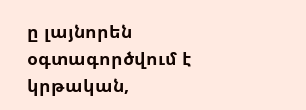ը լայնորեն օգտագործվում է կրթական,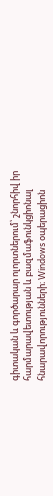գիտական և գործարար ոլորտներում՝ շնորհիվ իր հարմարավետության և բազմաֆունկցիոնալ հնարավորությունների։ Windows օպերացիոն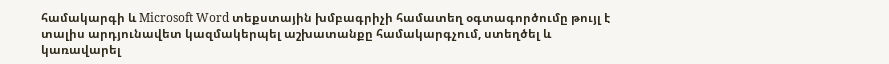համակարգի և Microsoft Word տեքստային խմբագրիչի համատեղ օգտագործումը թույլ է տալիս արդյունավետ կազմակերպել աշխատանքը համակարգչում, ստեղծել և կառավարել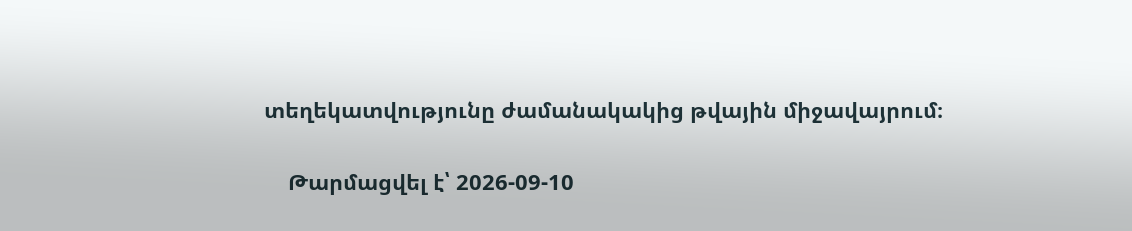տեղեկատվությունը ժամանակակից թվային միջավայրում։

    Թարմացվել է՝ 2026-09-10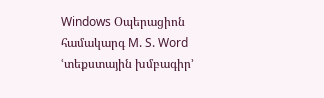Windows Օպերացիոն համակարգ M. S. Word ՙտեքստային խմբագիր՚